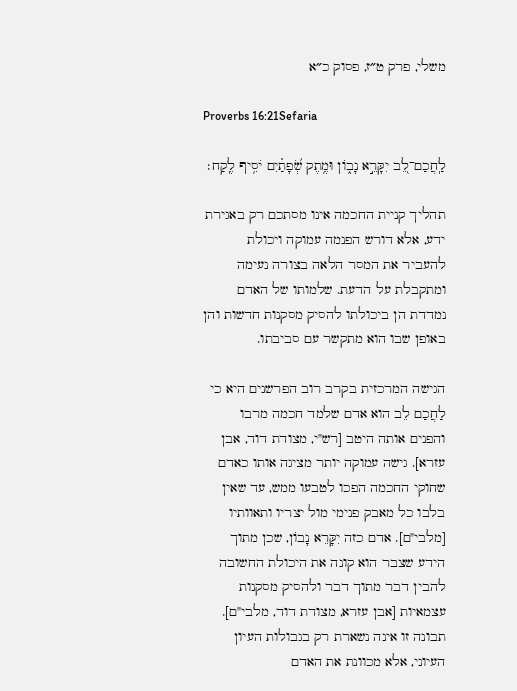משלי, פרק ט״ז, פסוק כ״א

Proverbs 16:21Sefaria

לַֽחֲכַם־לֵ֭ב יִקָּרֵ֣א נָב֑וֹן וּמֶ֥תֶק שְׂ֝פָתַ֗יִם יֹסִ֥יף לֶֽקַח׃

תהליך קניית החכמה אינו מסתכם רק באגירת ידע, אלא דורש הפנמה עמוקה ויכולת להעביר את המסר הלאה בצורה נעימה ומתקבלת על הדעת. שלמותו של האדם נמדדת הן ביכולתו להסיק מסקנות חדשות והן באופן שבו הוא מתקשר עם סביבתו.

הגישה המרכזית בקרב רוב הפרשנים היא כי לַחֲכַם לֵב הוא אדם שלמד חכמה מרבו והפנים אותה היטב [רש"י, מצודת דוד, אבן עזרא]. גישה עמוקה יותר מציגה אותו כאדם שחוקי החכמה הפכו לטבעו ממש, עד שאין בלבו כל מאבק פנימי מול יצריו ותאוותיו [מלבי"ם]. אדם כזה יִקָּרֵא נָבוֹן, שכן מתוך הידע שצבר הוא קונה את היכולת החשובה להבין דבר מתוך דבר ולהסיק מסקנות עצמאיות [אבן עזרא, מצודת דוד, מלבי"ם]. תבונה זו אינה נשארת רק בגבולות העיון העיוני, אלא מכוונת את האדם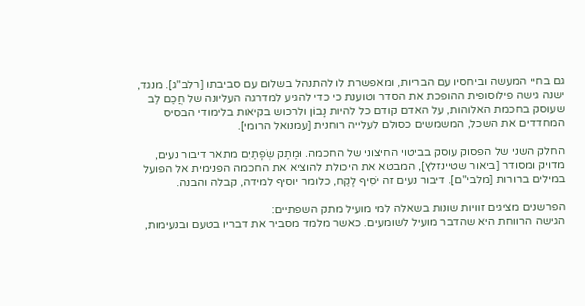גם בחיי המעשה וביחסיו עם הבריות, ומאפשרת לו להתנהל בשלום עם סביבתו [רלב"ג]. מנגד, ישנה גישה פילוסופית ההופכת את הסדר וטוענת כי כדי להגיע למדרגה העליונה של חֲכַם לֵב שעוסק בחכמת האלוהות, על האדם קודם כל להיות נָבוֹן ולרכוש בקיאות בלימודי הבסיס המחדדים את השכל, המשמשים כסולם לעלייה רוחנית [עמנואל הרומי].

החלק השני של הפסוק עוסק בביטוי החיצוני של החכמה. וּמֶתֶק שְׂפָתַיִם מתאר דיבור נעים, מדויק ומסודר [ביאור שטיינזלץ], המבטא את היכולת להוציא את החכמה הפנימית אל הפועל במילים ברורות [מלבי"ם]. דיבור נעים זה יֹסִיף לֶקַח, כלומר יוסיף למידה, קבלה והבנה.

הפרשנים מציגים זוויות שונות בשאלה למי מועיל מתק השפתיים:
הגישה הרווחת היא שהדבר מועיל לשומעים. כאשר מלמד מסביר את דבריו בטעם ובנעימות,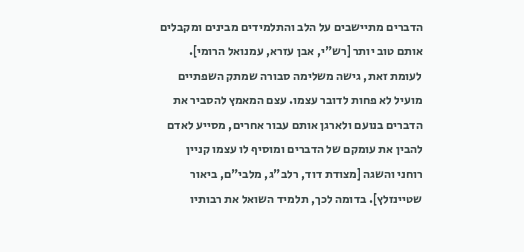הדברים מתיישבים על הלב והתלמידים מבינים ומקבלים אותם טוב יותר [רש"י, אבן עזרא, עמנואל הרומי].
לעומת זאת, גישה משלימה סבורה שמתק השפתיים מועיל לא פחות לדובר עצמו. עצם המאמץ להסביר את הדברים בנועם ולארגן אותם עבור אחרים, מסייע לאדם להבין את עומקם של הדברים ומוסיף לו עצמו קניין רוחני והשגה [מצודת דוד, רלב"ג, מלבי"ם, ביאור שטיינזלץ]. בדומה לכך, תלמיד השואל את רבותיו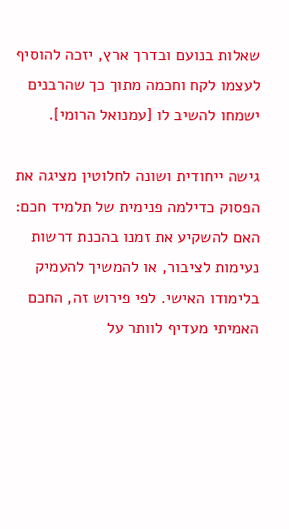שאלות בנועם ובדרך ארץ, יזכה להוסיף לעצמו לקח וחכמה מתוך כך שהרבנים ישמחו להשיב לו [עמנואל הרומי].

גישה ייחודית ושונה לחלוטין מציגה את הפסוק כדילמה פנימית של תלמיד חכם: האם להשקיע את זמנו בהכנת דרשות נעימות לציבור, או להמשיך להעמיק בלימודו האישי. לפי פירוש זה, החכם האמיתי מעדיף לוותר על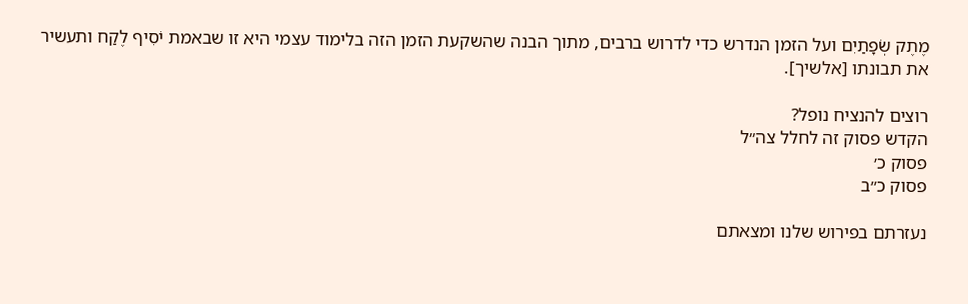מֶתֶק שְׂפָתַיִם ועל הזמן הנדרש כדי לדרוש ברבים, מתוך הבנה שהשקעת הזמן הזה בלימוד עצמי היא זו שבאמת יֹסִיף לֶקַח ותעשיר את תבונתו [אלשיך].

רוצים להנציח נופל?
הקדש פסוק זה לחלל צה״ל
פסוק כ׳
פסוק כ״ב

נעזרתם בפירוש שלנו ומצאתם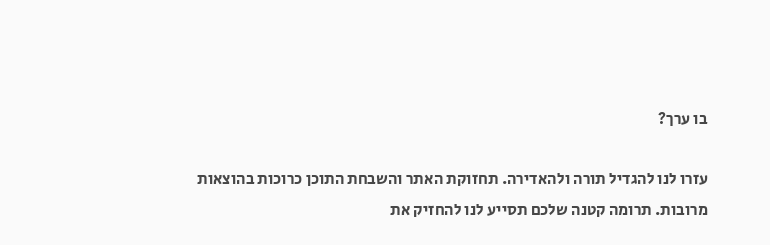בו ערך?

עזרו לנו להגדיל תורה ולהאדירה. תחזוקת האתר והשבחת התוכן כרוכות בהוצאות מרובות. תרומה קטנה שלכם תסייע לנו להחזיק את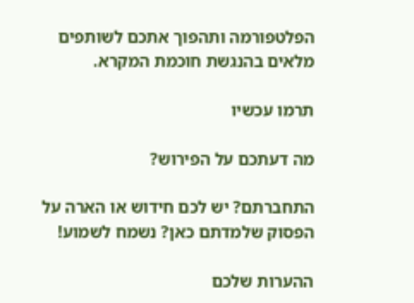הפלטפורמה ותהפוך אתכם לשותפים מלאים בהנגשת חוכמת המקרא.

תרמו עכשיו

מה דעתכם על הפירוש?

התחברתם? יש לכם חידוש או הארה על הפסוק שלמדתם כאן? נשמח לשמוע!

ההערות שלכם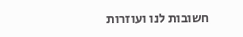חשובות לנו ועוזרות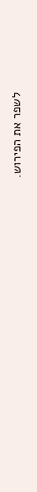לשפר את הפירוש.